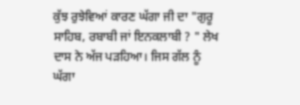ਕੁੱਝ ਰੁਝੇਵਿਆਂ ਕਾਰਣ ਘੱਗਾ ਜੀ ਦਾ "ਗੁਰੂ
ਸਾਹਿਬ, ਰਬਾਬੀ ਜਾਂ ਇਨਕਲਾਬੀ ? " ਲੇਖ ਦਾਸ ਨੇ ਅੱਜ ਪੜਹਿਆ। ਜਿਸ ਗੱਲ ਨੂੰ ਘੱਗਾ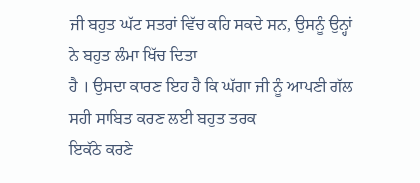ਜੀ ਬਹੁਤ ਘੱਟ ਸਤਰਾਂ ਵਿੱਚ ਕਹਿ ਸਕਦੇ ਸਨ, ਉਸਨੂੰ ਉਨ੍ਹਾਂ ਨੇ ਬਹੁਤ ਲੰਮਾ ਖਿੱਚ ਦਿਤਾ
ਹੈ । ਉਸਦਾ ਕਾਰਣ ਇਹ ਹੈ ਕਿ ਘੱਗਾ ਜੀ ਨੂੰ ਆਪਣੀ ਗੱਲ ਸਹੀ ਸਾਬਿਤ ਕਰਣ ਲਈ ਬਹੁਤ ਤਰਕ
ਇਕੱਠੇ ਕਰਣੇ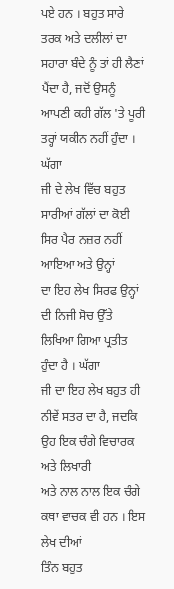ਪਏ ਹਨ । ਬਹੁਤ ਸਾਰੇ ਤਰਕ ਅਤੇ ਦਲੀਲਾਂ ਦਾ ਸਹਾਰਾ ਬੰਦੇ ਨੂੰ ਤਾਂ ਹੀ ਲੈਣਾਂ
ਪੈਂਦਾ ਹੈ, ਜਦੋਂ ਉਸਨੂੰ ਆਪਣੀ ਕਹੀ ਗੱਲ 'ਤੇ ਪੂਰੀ ਤਰ੍ਹਾਂ ਯਕੀਨ ਨਹੀਂ ਹੁੰਦਾ ।
ਘੱਗਾ
ਜੀ ਦੇ ਲੇਖ ਵਿੱਚ ਬਹੁਤ ਸਾਰੀਆਂ ਗੱਲਾਂ ਦਾ ਕੋਈ ਸਿਰ ਪੈਰ ਨਜ਼ਰ ਨਹੀਂ ਆਇਆ ਅਤੇ ਉਨ੍ਹਾਂ
ਦਾ ਇਹ ਲੇਖ ਸਿਰਫ ਉਨ੍ਹਾਂ ਦੀ ਨਿਜੀ ਸੋਚ ਉੱਤੇ ਲਿਖਿਆ ਗਿਆ ਪ੍ਰਤੀਤ ਹੁੰਦਾ ਹੈ । ਘੱਗਾ
ਜੀ ਦਾ ਇਹ ਲੇਖ ਬਹੁਤ ਹੀ ਨੀਵੇਂ ਸਤਰ ਦਾ ਹੈ, ਜਦਕਿ ਉਹ ਇਕ ਚੰਗੇ ਵਿਚਾਰਕ ਅਤੇ ਲਿਖਾਰੀ
ਅਤੇ ਨਾਲ ਨਾਲ ਇਕ ਚੰਗੇ ਕਥਾ ਵਾਚਕ ਵੀ ਹਨ । ਇਸ ਲੇਖ ਦੀਆਂ
ਤਿੰਨ ਬਹੁਤ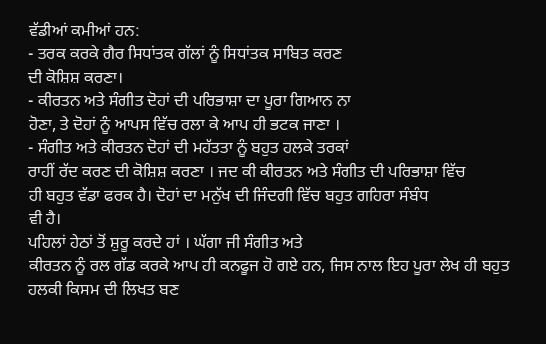ਵੱਡੀਆਂ ਕਮੀਆਂ ਹਨ:
- ਤਰਕ ਕਰਕੇ ਗੈਰ ਸਿਧਾਂਤਕ ਗੱਲਾਂ ਨੂੰ ਸਿਧਾਂਤਕ ਸਾਬਿਤ ਕਰਣ
ਦੀ ਕੋਸ਼ਿਸ਼ ਕਰਣਾ।
- ਕੀਰਤਨ ਅਤੇ ਸੰਗੀਤ ਦੋਹਾਂ ਦੀ ਪਰਿਭਾਸ਼ਾ ਦਾ ਪੂਰਾ ਗਿਆਨ ਨਾ
ਹੋਣਾ, ਤੇ ਦੋਹਾਂ ਨੂੰ ਆਪਸ ਵਿੱਚ ਰਲਾ ਕੇ ਆਪ ਹੀ ਭਟਕ ਜਾਣਾ ।
- ਸੰਗੀਤ ਅਤੇ ਕੀਰਤਨ ਦੋਹਾਂ ਦੀ ਮਹੱਤਤਾ ਨੂੰ ਬਹੁਤ ਹਲਕੇ ਤਰਕਾਂ
ਰਾਹੀਂ ਰੱਦ ਕਰਣ ਦੀ ਕੋਸ਼ਿਸ਼ ਕਰਣਾ । ਜਦ ਕੀ ਕੀਰਤਨ ਅਤੇ ਸੰਗੀਤ ਦੀ ਪਰਿਭਾਸ਼ਾ ਵਿੱਚ
ਹੀ ਬਹੁਤ ਵੱਡਾ ਫਰਕ ਹੈ। ਦੋਹਾਂ ਦਾ ਮਨੁੱਖ ਦੀ ਜਿੰਦਗੀ ਵਿੱਚ ਬਹੁਤ ਗਹਿਰਾ ਸੰਬੰਧ
ਵੀ ਹੈ।
ਪਹਿਲਾਂ ਹੇਠਾਂ ਤੋਂ ਸ਼ੁਰੂ ਕਰਦੇ ਹਾਂ । ਘੱਗਾ ਜੀ ਸੰਗੀਤ ਅਤੇ
ਕੀਰਤਨ ਨੂੰ ਰਲ ਗੱਡ ਕਰਕੇ ਆਪ ਹੀ ਕਨਫੂਜ ਹੋ ਗਏ ਹਨ, ਜਿਸ ਨਾਲ ਇਹ ਪੂਰਾ ਲੇਖ ਹੀ ਬਹੁਤ
ਹਲਕੀ ਕਿਸਮ ਦੀ ਲਿਖਤ ਬਣ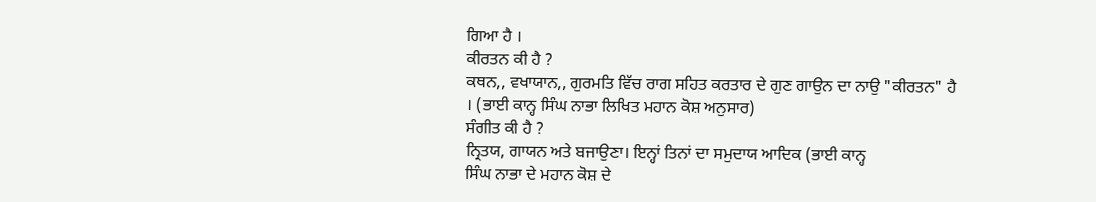ਗਿਆ ਹੈ ।
ਕੀਰਤਨ ਕੀ ਹੈ ?
ਕਥਨ,, ਵਖਾਯਾਨ,, ਗੁਰਮਤਿ ਵਿੱਚ ਰਾਗ ਸਹਿਤ ਕਰਤਾਰ ਦੇ ਗੁਣ ਗਾਉਨ ਦਾ ਨਾਉ "ਕੀਰਤਨ" ਹੈ
। (ਭਾਈ ਕਾਨ੍ਹ ਸਿੰਘ ਨਾਭਾ ਲਿਖਿਤ ਮਹਾਨ ਕੋਸ਼ ਅਨੁਸਾਰ)
ਸੰਗੀਤ ਕੀ ਹੈ ?
ਨ੍ਰਿਤਯ, ਗਾਯਨ ਅਤੇ ਬਜਾਉਣਾ। ਇਨ੍ਹਾਂ ਤਿਨਾਂ ਦਾ ਸਮੁਦਾਯ ਆਦਿਕ (ਭਾਈ ਕਾਨ੍ਹ
ਸਿੰਘ ਨਾਭਾ ਦੇ ਮਹਾਨ ਕੋਸ਼ ਦੇ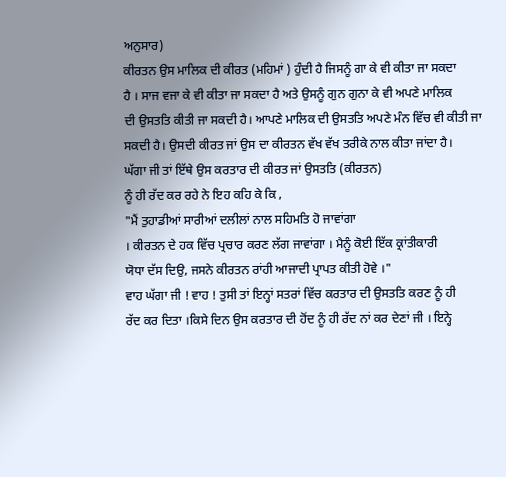ਅਨੁਸਾਰ)
ਕੀਰਤਨ ਉਸ ਮਾਲਿਕ ਦੀ ਕੀਰਤ (ਮਹਿਮਾਂ ) ਹੁੰਦੀ ਹੈ ਜਿਸਨੂੰ ਗਾ ਕੇ ਵੀ ਕੀਤਾ ਜਾ ਸਕਦਾ
ਹੈ । ਸਾਜ ਵਜਾ ਕੇ ਵੀ ਕੀਤਾ ਜਾ ਸਕਦਾ ਹੈ ਅਤੇ ਉਸਨੂੰ ਗੁਨ ਗੁਨਾ ਕੇ ਵੀ ਅਪਣੇ ਮਾਲਿਕ
ਦੀ ਉਸਤਤਿ ਕੀਤੀ ਜਾ ਸਕਦੀ ਹੈ। ਆਪਣੇ ਮਾਲਿਕ ਦੀ ਉਸਤਤਿ ਅਪਣੇ ਮੰਨ ਵਿੱਚ ਵੀ ਕੀਤੀ ਜਾ
ਸਕਦੀ ਹੈ। ਉਸਦੀ ਕੀਰਤ ਜਾਂ ਉਸ ਦਾ ਕੀਰਤਨ ਵੱਖ ਵੱਖ ਤਰੀਕੇ ਨਾਲ ਕੀਤਾ ਜਾਂਦਾ ਹੈ।
ਘੱਗਾ ਜੀ ਤਾਂ ਇੱਥੇ ਉਸ ਕਰਤਾਰ ਦੀ ਕੀਰਤ ਜਾਂ ਉਸਤਤਿ (ਕੀਰਤਨ)
ਨੂੰ ਹੀ ਰੱਦ ਕਰ ਰਹੇ ਨੇ ਇਹ ਕਹਿ ਕੇ ਕਿ ,
"ਮੈਂ ਤੁਹਾਡੀਆਂ ਸਾਰੀਆਂ ਦਲੀਲਾਂ ਨਾਲ ਸਹਿਮਤਿ ਹੋ ਜਾਵਾਂਗਾ
। ਕੀਰਤਨ ਦੇ ਹਕ ਵਿੱਚ ਪ੍ਰਚਾਰ ਕਰਣ ਲੱਗ ਜਾਵਾਂਗਾ । ਮੈਨੂੰ ਕੋਈ ਇੱਕ ਕ੍ਰਾਂਤੀਕਾਰੀ
ਯੋਧਾ ਦੱਸ ਦਿਉ, ਜਸਨੇ ਕੀਰਤਨ ਰਾਂਹੀ ਆਜਾਦੀ ਪ੍ਰਾਪਤ ਕੀਤੀ ਹੋਵੇ ।"
ਵਾਹ ਘੱਗਾ ਜੀ ! ਵਾਹ ! ਤੁਸੀ ਤਾਂ ਇਨ੍ਹਾਂ ਸਤਰਾਂ ਵਿੱਚ ਕਰਤਾਰ ਦੀ ਉਸਤਤਿ ਕਰਣ ਨੂੰ ਹੀ
ਰੱਦ ਕਰ ਦਿਤਾ ।ਕਿਸੇ ਦਿਨ ਉਸ ਕਰਤਾਰ ਦੀ ਹੋਂਦ ਨੂੰ ਹੀ ਰੱਦ ਨਾਂ ਕਰ ਦੇਣਾਂ ਜੀ । ਇਨ੍ਹੇ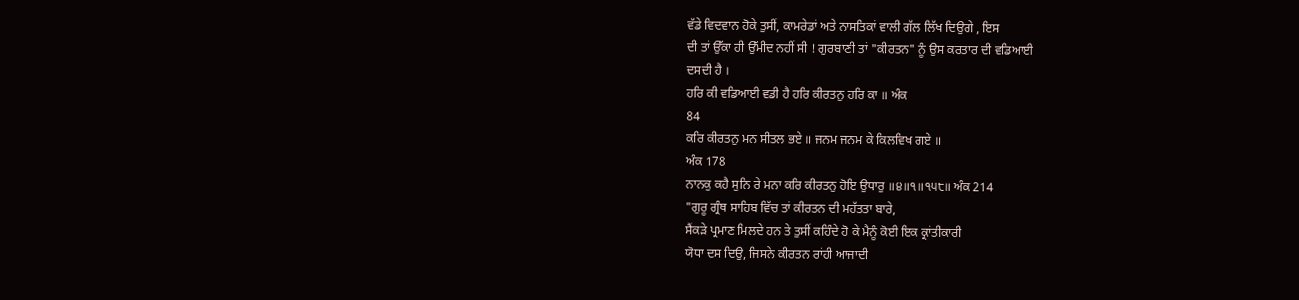ਵੱਡੇ ਵਿਦਵਾਨ ਹੋਕੇ ਤੁਸੀਂ, ਕਾਮਰੇਡਾਂ ਅਤੇ ਨਾਸਤਿਕਾਂ ਵਾਲੀ ਗੱਲ ਲਿੱਖ ਦਿਉਗੇ , ਇਸ
ਦੀ ਤਾਂ ਉੱਕਾ ਹੀ ਉੱਮੀਦ ਨਹੀਂ ਸੀ ! ਗੁਰਬਾਣੀ ਤਾਂ "ਕੀਰਤਨ" ਨੂੰ ਉਸ ਕਰਤਾਰ ਦੀ ਵਡਿਆਈ
ਦਸਦੀ ਹੈ ।
ਹਰਿ ਕੀ ਵਡਿਆਈ ਵਡੀ ਹੈ ਹਰਿ ਕੀਰਤਨੁ ਹਰਿ ਕਾ ॥ ਅੰਕ
84
ਕਰਿ ਕੀਰਤਨੁ ਮਨ ਸੀਤਲ ਭਏ ॥ ਜਨਮ ਜਨਮ ਕੇ ਕਿਲਵਿਖ ਗਏ ॥
ਅੰਕ 178
ਨਾਨਕੁ ਕਹੈ ਸੁਨਿ ਰੇ ਮਨਾ ਕਰਿ ਕੀਰਤਨੁ ਹੋਇ ਉਧਾਰੁ ॥੪॥੧॥੧੫੮॥ ਅੰਕ 214
"ਗੁਰੂ ਗ੍ਰੰਥ ਸਾਹਿਬ ਵਿੱਚ ਤਾਂ ਕੀਰਤਨ ਦੀ ਮਹੱਤਤਾ ਬਾਰੇ,
ਸੈਂਕੜੇ ਪ੍ਰਮਾਣ ਮਿਲਦੇ ਹਨ ਤੇ ਤੁਸੀਂ ਕਹਿੰਦੇ ਹੋ ਕੇ ਮੈਨੂੰ ਕੋਈ ਇਕ ਕ੍ਰਾਂਤੀਕਾਰੀ
ਯੋਧਾ ਦਸ ਦਿਉ, ਜਿਸਨੇ ਕੀਰਤਨ ਰਾਂਹੀ ਆਜਾਦੀ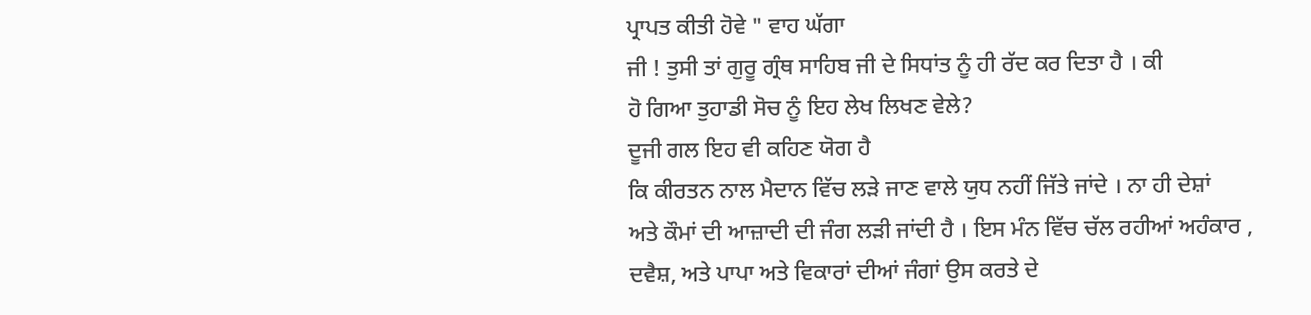ਪ੍ਰਾਪਤ ਕੀਤੀ ਹੋਵੇ " ਵਾਹ ਘੱਗਾ
ਜੀ ! ਤੁਸੀ ਤਾਂ ਗੁਰੂ ਗ੍ਰੰਥ ਸਾਹਿਬ ਜੀ ਦੇ ਸਿਧਾਂਤ ਨੂੰ ਹੀ ਰੱਦ ਕਰ ਦਿਤਾ ਹੈ । ਕੀ
ਹੋ ਗਿਆ ਤੁਹਾਡੀ ਸੋਚ ਨੂੰ ਇਹ ਲੇਖ ਲਿਖਣ ਵੇਲੇ?
ਦੂਜੀ ਗਲ ਇਹ ਵੀ ਕਹਿਣ ਯੋਗ ਹੈ
ਕਿ ਕੀਰਤਨ ਨਾਲ ਮੈਦਾਨ ਵਿੱਚ ਲੜੇ ਜਾਣ ਵਾਲੇ ਯੁਧ ਨਹੀਂ ਜਿੱਤੇ ਜਾਂਦੇ । ਨਾ ਹੀ ਦੇਸ਼ਾਂ
ਅਤੇ ਕੌਮਾਂ ਦੀ ਆਜ਼ਾਦੀ ਦੀ ਜੰਗ ਲੜੀ ਜਾਂਦੀ ਹੈ । ਇਸ ਮੰਨ ਵਿੱਚ ਚੱਲ ਰਹੀਆਂ ਅਹੰਕਾਰ ,
ਦਵੈਸ਼, ਅਤੇ ਪਾਪਾ ਅਤੇ ਵਿਕਾਰਾਂ ਦੀਆਂ ਜੰਗਾਂ ਉਸ ਕਰਤੇ ਦੇ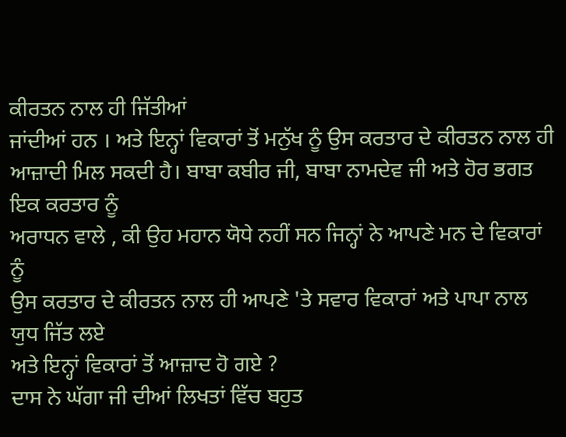ਕੀਰਤਨ ਨਾਲ ਹੀ ਜਿੱਤੀਆਂ
ਜਾਂਦੀਆਂ ਹਨ । ਅਤੇ ਇਨ੍ਹਾਂ ਵਿਕਾਰਾਂ ਤੋਂ ਮਨੁੱਖ ਨੂੰ ਉਸ ਕਰਤਾਰ ਦੇ ਕੀਰਤਨ ਨਾਲ ਹੀ
ਆਜ਼ਾਦੀ ਮਿਲ ਸਕਦੀ ਹੈ। ਬਾਬਾ ਕਬੀਰ ਜੀ, ਬਾਬਾ ਨਾਮਦੇਵ ਜੀ ਅਤੇ ਹੋਰ ਭਗਤ ਇਕ ਕਰਤਾਰ ਨੂੰ
ਅਰਾਧਨ ਵਾਲੇ , ਕੀ ਉਹ ਮਹਾਨ ਯੋਧੇ ਨਹੀਂ ਸਨ ਜਿਨ੍ਹਾਂ ਨੇ ਆਪਣੇ ਮਨ ਦੇ ਵਿਕਾਰਾਂ ਨੂੰ
ਉਸ ਕਰਤਾਰ ਦੇ ਕੀਰਤਨ ਨਾਲ ਹੀ ਆਪਣੇ 'ਤੇ ਸਵਾਰ ਵਿਕਾਰਾਂ ਅਤੇ ਪਾਪਾ ਨਾਲ ਯੁਧ ਜਿੱਤ ਲਏ
ਅਤੇ ਇਨ੍ਹਾਂ ਵਿਕਾਰਾਂ ਤੋਂ ਆਜ਼ਾਦ ਹੋ ਗਏ ?
ਦਾਸ ਨੇ ਘੱਗਾ ਜੀ ਦੀਆਂ ਲਿਖਤਾਂ ਵਿੱਚ ਬਹੁਤ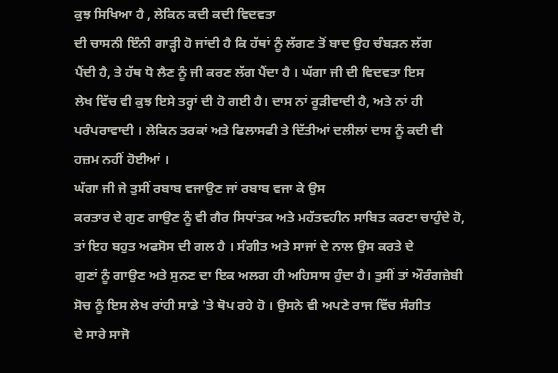ਕੁਝ ਸਿਖਿਆ ਹੈ , ਲੇਕਿਨ ਕਦੀ ਕਦੀ ਵਿਦਵਤਾ
ਦੀ ਚਾਸਨੀ ਇੰਨੀ ਗਾੜ੍ਹੀ ਹੋ ਜਾਂਦੀ ਹੈ ਕਿ ਹੱਥਾਂ ਨੂੰ ਲੱਗਣ ਤੋਂ ਬਾਦ ਉਹ ਚੰਬੜਨ ਲੱਗ
ਪੈਂਦੀ ਹੈ, ਤੇ ਹੱਥ ਧੋ ਲੈਣ ਨੂੰ ਜੀ ਕਰਣ ਲੱਗ ਪੈਂਦਾ ਹੈ । ਘੱਗਾ ਜੀ ਦੀ ਵਿਦਵਤਾ ਇਸ
ਲੇਖ ਵਿੱਚ ਵੀ ਕੁਝ ਇਸੇ ਤਰ੍ਹਾਂ ਦੀ ਹੋ ਗਈ ਹੈ। ਦਾਸ ਨਾਂ ਰੂੜੀਵਾਦੀ ਹੈ, ਅਤੇ ਨਾਂ ਹੀ
ਪਰੰਪਰਾਵਾਦੀ । ਲੇਕਿਨ ਤਰਕਾਂ ਅਤੇ ਫਿਲਾਸਫੀ ਤੇ ਦਿੱਤੀਆਂ ਦਲੀਲਾਂ ਦਾਸ ਨੂੰ ਕਦੀ ਵੀ
ਹਜ਼ਮ ਨਹੀਂ ਹੋਈਆਂ ।
ਘੱਗਾ ਜੀ ਜੇ ਤੁਸੀਂ ਰਬਾਬ ਵਜਾਉਣ ਜਾਂ ਰਬਾਬ ਵਜਾ ਕੇ ਉਸ
ਕਰਤਾਰ ਦੇ ਗੁਣ ਗਾਉਣ ਨੂੰ ਵੀ ਗੈਰ ਸਿਧਾਂਤਕ ਅਤੇ ਮਹੱਤਵਹੀਨ ਸਾਬਿਤ ਕਰਣਾ ਚਾਹੁੰਦੇ ਹੋ,
ਤਾਂ ਇਹ ਬਹੁਤ ਅਫਸੋਸ ਦੀ ਗਲ ਹੈ । ਸੰਗੀਤ ਅਤੇ ਸਾਜਾਂ ਦੇ ਨਾਲ ਉਸ ਕਰਤੇ ਦੇ
ਗੁਣਾਂ ਨੂੰ ਗਾਉਣ ਅਤੇ ਸੁਨਣ ਦਾ ਇਕ ਅਲਗ ਹੀ ਅਹਿਸਾਸ ਹੁੰਦਾ ਹੈ। ਤੁਸੀਂ ਤਾਂ ਔਰੰਗਜ਼ੇਬੀ
ਸੋਚ ਨੂੰ ਇਸ ਲੇਖ ਰਾਂਹੀ ਸਾਡੇ 'ਤੇ ਥੋਪ ਰਹੇ ਹੋ । ਉਸਨੇ ਵੀ ਅਪਣੇ ਰਾਜ ਵਿੱਚ ਸੰਗੀਤ
ਦੇ ਸਾਰੇ ਸਾਜੋ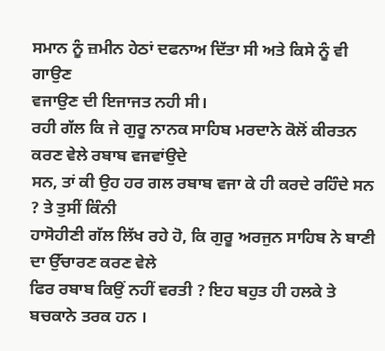ਸਮਾਨ ਨੂੰ ਜ਼ਮੀਨ ਹੇਠਾਂ ਦਫਨਾਅ ਦਿੱਤਾ ਸੀ ਅਤੇ ਕਿਸੇ ਨੂੰ ਵੀ ਗਾਉਣ
ਵਜਾਉਣ ਦੀ ਇਜਾਜਤ ਨਹੀ ਸੀ।
ਰਹੀ ਗੱਲ ਕਿ ਜੇ ਗੁਰੂ ਨਾਨਕ ਸਾਹਿਬ ਮਰਦਾਨੇ ਕੋਲੋਂ ਕੀਰਤਨ ਕਰਣ ਵੇਲੇ ਰਬਾਬ ਵਜਵਾਂਉਦੇ
ਸਨ, ਤਾਂ ਕੀ ਉਹ ਹਰ ਗਲ ਰਬਾਬ ਵਜਾ ਕੇ ਹੀ ਕਰਦੇ ਰਹਿੰਦੇ ਸਨ ? ਤੇ ਤੁਸੀਂ ਕਿੰਨੀ
ਹਾਸੋਹੀਣੀ ਗੱਲ ਲਿੱਖ ਰਹੇ ਹੋ, ਕਿ ਗੁਰੂ ਅਰਜੁਨ ਸਾਹਿਬ ਨੇ ਬਾਣੀ ਦਾ ਉੱਚਾਰਣ ਕਰਣ ਵੇਲੇ
ਫਿਰ ਰਬਾਬ ਕਿਉਂ ਨਹੀਂ ਵਰਤੀ ? ਇਹ ਬਹੁਤ ਹੀ ਹਲਕੇ ਤੇ ਬਚਕਾਨੇ ਤਰਕ ਹਨ ।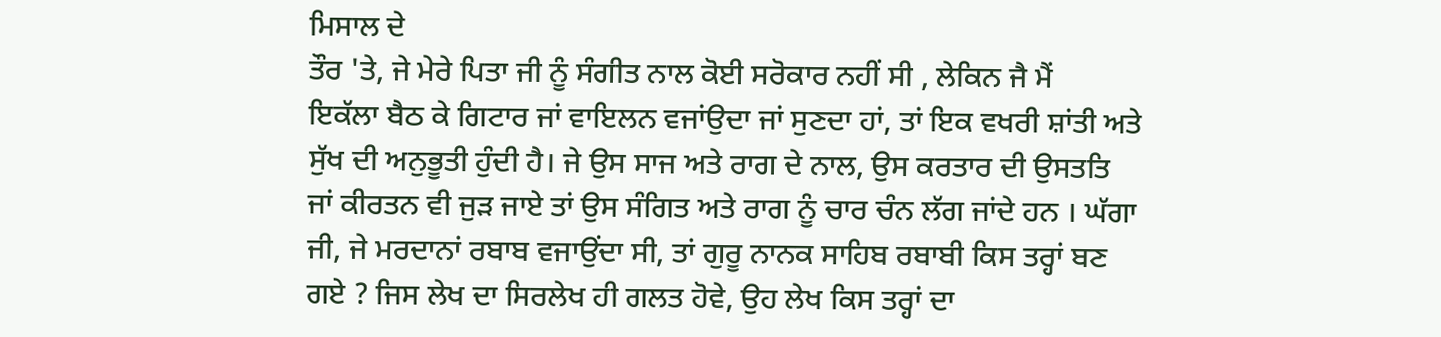ਮਿਸਾਲ ਦੇ
ਤੌਰ 'ਤੇ, ਜੇ ਮੇਰੇ ਪਿਤਾ ਜੀ ਨੂੰ ਸੰਗੀਤ ਨਾਲ ਕੋਈ ਸਰੋਕਾਰ ਨਹੀਂ ਸੀ , ਲੇਕਿਨ ਜੈ ਮੈਂ
ਇਕੱਲਾ ਬੈਠ ਕੇ ਗਿਟਾਰ ਜਾਂ ਵਾਇਲਨ ਵਜਾਂਉਦਾ ਜਾਂ ਸੁਣਦਾ ਹਾਂ, ਤਾਂ ਇਕ ਵਖਰੀ ਸ਼ਾਂਤੀ ਅਤੇ
ਸੁੱਖ ਦੀ ਅਨੁਭੂਤੀ ਹੁੰਦੀ ਹੈ। ਜੇ ਉਸ ਸਾਜ ਅਤੇ ਰਾਗ ਦੇ ਨਾਲ, ਉਸ ਕਰਤਾਰ ਦੀ ਉਸਤਤਿ
ਜਾਂ ਕੀਰਤਨ ਵੀ ਜੁੜ ਜਾਏ ਤਾਂ ਉਸ ਸੰਗਿਤ ਅਤੇ ਰਾਗ ਨੂੰ ਚਾਰ ਚੰਨ ਲੱਗ ਜਾਂਦੇ ਹਨ । ਘੱਗਾ
ਜੀ, ਜੇ ਮਰਦਾਨਾਂ ਰਬਾਬ ਵਜਾਉਂਦਾ ਸੀ, ਤਾਂ ਗੁਰੂ ਨਾਨਕ ਸਾਹਿਬ ਰਬਾਬੀ ਕਿਸ ਤਰ੍ਹਾਂ ਬਣ
ਗਏ ? ਜਿਸ ਲੇਖ ਦਾ ਸਿਰਲੇਖ ਹੀ ਗਲਤ ਹੋਵੇ, ਉਹ ਲੇਖ ਕਿਸ ਤਰ੍ਹਾਂ ਦਾ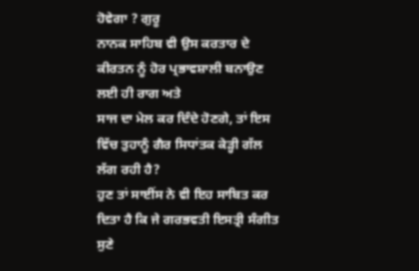ਹੋਵੇਗਾ ? ਗੁਰੂ
ਨਾਨਕ ਸਾਹਿਬ ਵੀ ਉਸ ਕਰਤਾਰ ਦੇ ਕੀਰਤਨ ਨੂੰ ਹੋਰ ਪ੍ਰਭਾਵਸ਼ਾਲੀ ਬਨਾਉਣ ਲਈ ਹੀ ਰਾਗ ਅਤੇ
ਸਾਜ ਦਾ ਮੇਲ ਕਰ ਦਿੰਦੇ ਹੋਣਗੇ, ਤਾਂ ਇਸ ਵਿੱਚ ਤੁਹਾਨੂੰ ਗੈਰ ਸਿਧਾਂਤਕ ਕੇੜ੍ਹੀ ਗੱਲ
ਲੱਗ ਰਹੀ ਹੈ?
ਹੁਣ ਤਾਂ ਸਾਈਂਸ ਨੇ ਵੀ ਇਹ ਸਾਬਿਤ ਕਰ ਦਿਤਾ ਹੈ ਕਿ ਜੇ ਗਰਭਵਤੀ ਇਸਤ੍ਰੀ ਸੰਗੀਤ ਸੁਣੇ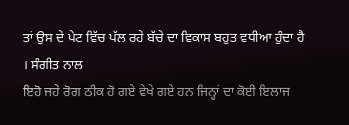ਤਾਂ ਉਸ ਦੇ ਪੇਟ ਵਿੱਚ ਪੱਲ ਰਹੇ ਬੱਚੇ ਦਾ ਵਿਕਾਸ ਬਹੁਤ ਵਧੀਆ ਹੁੰਦਾ ਹੈ । ਸੰਗੀਤ ਨਾਲ
ਇਹੋ ਜਹੇ ਰੋਗ ਠੀਕ ਹੋ ਗਏ ਵੇਖੇ ਗਏ ਹਨ ਜਿਨ੍ਹਾਂ ਦਾ ਕੋਈ ਇਲਾਜ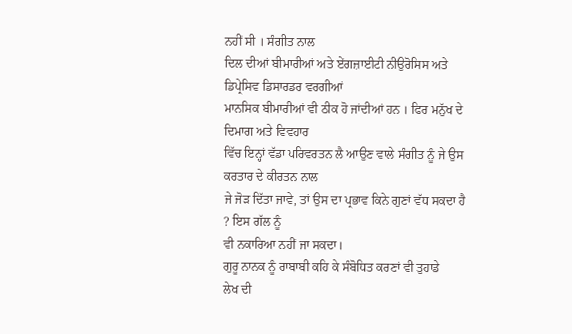ਨਹੀਂ ਸੀ । ਸੰਗੀਤ ਨਾਲ
ਦਿਲ ਦੀਆਂ ਬੀਮਾਰੀਆਂ ਅਤੇ ਏਂਗਜ਼ਾਈਟੀ ਨੀਉਰੋਸਿਸ ਅਤੇ ਡਿਪ੍ਰੇਸਿਵ ਡਿਸਾਰਡਰ ਵਰਗੀਆਂ
ਮਾਨਸਿਕ ਬੀਮਾਰੀਆਂ ਵੀ ਠੀਕ ਹੋ ਜਾਂਦੀਆਂ ਹਨ । ਫਿਰ ਮਨੁੱਖ ਦੇ ਦਿਮਾਗ ਅਤੇ ਵਿਵਹਾਰ
ਵਿੱਚ ਇਨ੍ਹਾਂ ਵੱਡਾ ਪਰਿਵਰਤਨ ਲੈ ਆਉਣ ਵਾਲੇ ਸੰਗੀਤ ਨੂੰ ਜੇ ਉਸ ਕਰਤਾਰ ਦੇ ਕੀਰਤਨ ਨਾਲ
ਜੇ ਜੋੜ ਦਿੱਤਾ ਜਾਵੇ, ਤਾਂ ਉਸ ਦਾ ਪ੍ਰਭਾਵ ਕਿਨੇ ਗੁਣਾਂ ਵੱਧ ਸਕਦਾ ਹੈ ? ਇਸ ਗੱਲ ਨੂੰ
ਵੀ ਨਕਾਰਿਆ ਨਹੀਂ ਜਾ ਸਕਦਾ।
ਗੁਰੂ ਨਾਨਕ ਨੂੰ ਰਾਬਾਬੀ ਕਹਿ ਕੇ ਸੰਬੋਧਿਤ ਕਰਣਾਂ ਵੀ ਤੁਹਾਡੇ
ਲੇਖ ਦੀ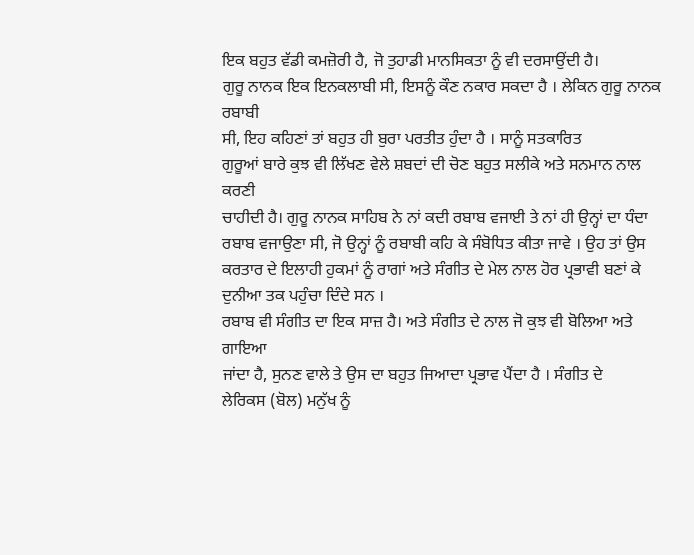ਇਕ ਬਹੁਤ ਵੱਡੀ ਕਮਜ਼ੋਰੀ ਹੈ, ਜੋ ਤੁਹਾਡੀ ਮਾਨਸਿਕਤਾ ਨੂੰ ਵੀ ਦਰਸਾਉਂਦੀ ਹੈ।
ਗੁਰੂ ਨਾਨਕ ਇਕ ਇਨਕਲਾਬੀ ਸੀ, ਇਸਨੂੰ ਕੌਣ ਨਕਾਰ ਸਕਦਾ ਹੈ । ਲੇਕਿਨ ਗੁਰੂ ਨਾਨਕ ਰਬਾਬੀ
ਸੀ, ਇਹ ਕਹਿਣਾਂ ਤਾਂ ਬਹੁਤ ਹੀ ਬੁਰਾ ਪਰਤੀਤ ਹੁੰਦਾ ਹੈ । ਸਾਨੂੰ ਸਤਕਾਰਿਤ
ਗੁਰੂਆਂ ਬਾਰੇ ਕੁਝ ਵੀ ਲਿੱਖਣ ਵੇਲੇ ਸ਼ਬਦਾਂ ਦੀ ਚੋਣ ਬਹੁਤ ਸਲੀਕੇ ਅਤੇ ਸਨਮਾਨ ਨਾਲ ਕਰਣੀ
ਚਾਹੀਦੀ ਹੈ। ਗੁਰੂ ਨਾਨਕ ਸਾਹਿਬ ਨੇ ਨਾਂ ਕਦੀ ਰਬਾਬ ਵਜਾਈ ਤੇ ਨਾਂ ਹੀ ਉਨ੍ਹਾਂ ਦਾ ਧੰਦਾ
ਰਬਾਬ ਵਜਾਉਣਾ ਸੀ, ਜੋ ਉਨ੍ਹਾਂ ਨੂੰ ਰਬਾਬੀ ਕਹਿ ਕੇ ਸੰਬੋਧਿਤ ਕੀਤਾ ਜਾਵੇ । ਉਹ ਤਾਂ ਉਸ
ਕਰਤਾਰ ਦੇ ਇਲਾਹੀ ਹੁਕਮਾਂ ਨੂੰ ਰਾਗਾਂ ਅਤੇ ਸੰਗੀਤ ਦੇ ਮੇਲ ਨਾਲ ਹੋਰ ਪ੍ਰਭਾਵੀ ਬਣਾਂ ਕੇ
ਦੁਨੀਆ ਤਕ ਪਹੁੰਚਾ ਦਿੰਦੇ ਸਨ ।
ਰਬਾਬ ਵੀ ਸੰਗੀਤ ਦਾ ਇਕ ਸਾਜ਼ ਹੈ। ਅਤੇ ਸੰਗੀਤ ਦੇ ਨਾਲ ਜੋ ਕੁਝ ਵੀ ਬੋਲਿਆ ਅਤੇ ਗਾਇਆ
ਜਾਂਦਾ ਹੈ, ਸੁਨਣ ਵਾਲੇ ਤੇ ਉਸ ਦਾ ਬਹੁਤ ਜਿਆਦਾ ਪ੍ਰਭਾਵ ਪੈਂਦਾ ਹੈ । ਸੰਗੀਤ ਦੇ
ਲੇਰਿਕਸ (ਬੋਲ) ਮਨੁੱਖ ਨੂੰ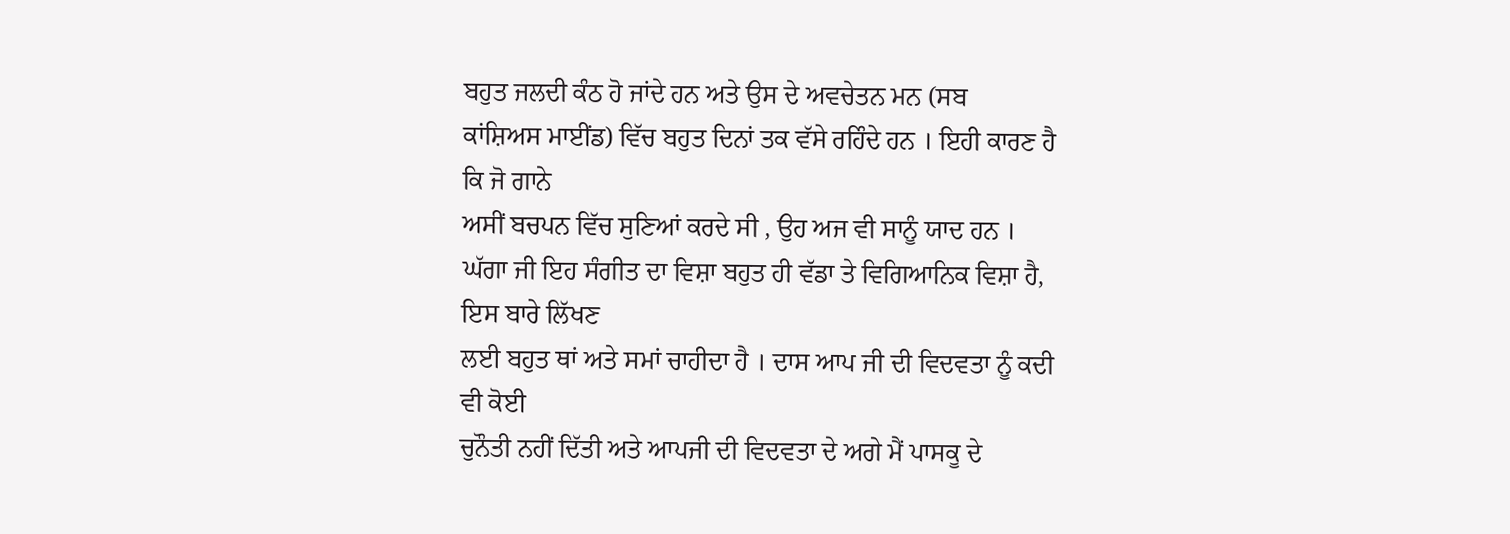ਬਹੁਤ ਜਲਦੀ ਕੰਠ ਹੋ ਜਾਂਦੇ ਹਨ ਅਤੇ ਉਸ ਦੇ ਅਵਚੇਤਨ ਮਨ (ਸਬ
ਕਾਂਸ਼ਿਅਸ ਮਾਈਂਡ) ਵਿੱਚ ਬਹੁਤ ਦਿਨਾਂ ਤਕ ਵੱਸੇ ਰਹਿੰਦੇ ਹਨ । ਇਹੀ ਕਾਰਣ ਹੈ ਕਿ ਜੋ ਗਾਨੇ
ਅਸੀਂ ਬਚਪਨ ਵਿੱਚ ਸੁਣਿਆਂ ਕਰਦੇ ਸੀ , ਉਹ ਅਜ ਵੀ ਸਾਨੂੰ ਯਾਦ ਹਨ ।
ਘੱਗਾ ਜੀ ਇਹ ਸੰਗੀਤ ਦਾ ਵਿਸ਼ਾ ਬਹੁਤ ਹੀ ਵੱਡਾ ਤੇ ਵਿਗਿਆਨਿਕ ਵਿਸ਼ਾ ਹੈ, ਇਸ ਬਾਰੇ ਲਿੱਖਣ
ਲਈ ਬਹੁਤ ਥਾਂ ਅਤੇ ਸਮਾਂ ਚਾਹੀਦਾ ਹੈ । ਦਾਸ ਆਪ ਜੀ ਦੀ ਵਿਦਵਤਾ ਨੂੰ ਕਦੀ ਵੀ ਕੋਈ
ਚੁਨੌਤੀ ਨਹੀਂ ਦਿੱਤੀ ਅਤੇ ਆਪਜੀ ਦੀ ਵਿਦਵਤਾ ਦੇ ਅਗੇ ਮੈਂ ਪਾਸਕੂ ਦੇ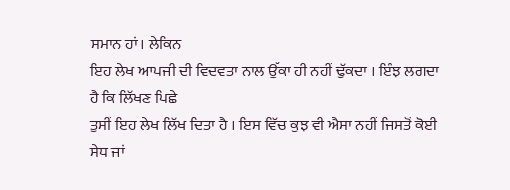ਸਮਾਨ ਹਾਂ। ਲੇਕਿਨ
ਇਹ ਲੇਖ ਆਪਜੀ ਦੀ ਵਿਦਵਤਾ ਨਾਲ ਉੱਕਾ ਹੀ ਨਹੀਂ ਢੁੱਕਦਾ । ਇੰਝ ਲਗਦਾ ਹੈ ਕਿ ਲਿੱਖਣ ਪਿਛੇ
ਤੁਸੀਂ ਇਹ ਲੇਖ ਲਿੱਖ ਦਿਤਾ ਹੈ । ਇਸ ਵਿੱਚ ਕੁਝ ਵੀ ਐਸਾ ਨਹੀਂ ਜਿਸਤੋਂ ਕੋਈ ਸੇਧ ਜਾਂ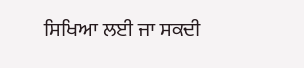ਸਿਖਿਆ ਲਈ ਜਾ ਸਕਦੀ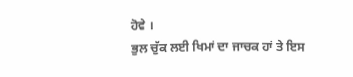ਹੋਵੇ ।
ਭੁਲ ਚੁੱਕ ਲਈ ਖਿਮਾਂ ਦਾ ਜਾਚਕ ਹਾਂ ਤੇ ਇਸ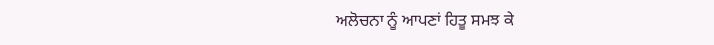ਅਲੋਚਨਾ ਨੂੰ ਆਪਣਾਂ ਹਿਤੂ ਸਮਝ ਕੇ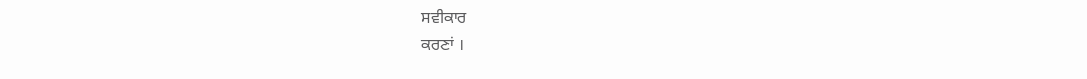ਸਵੀਕਾਰ
ਕਰਣਾਂ ।